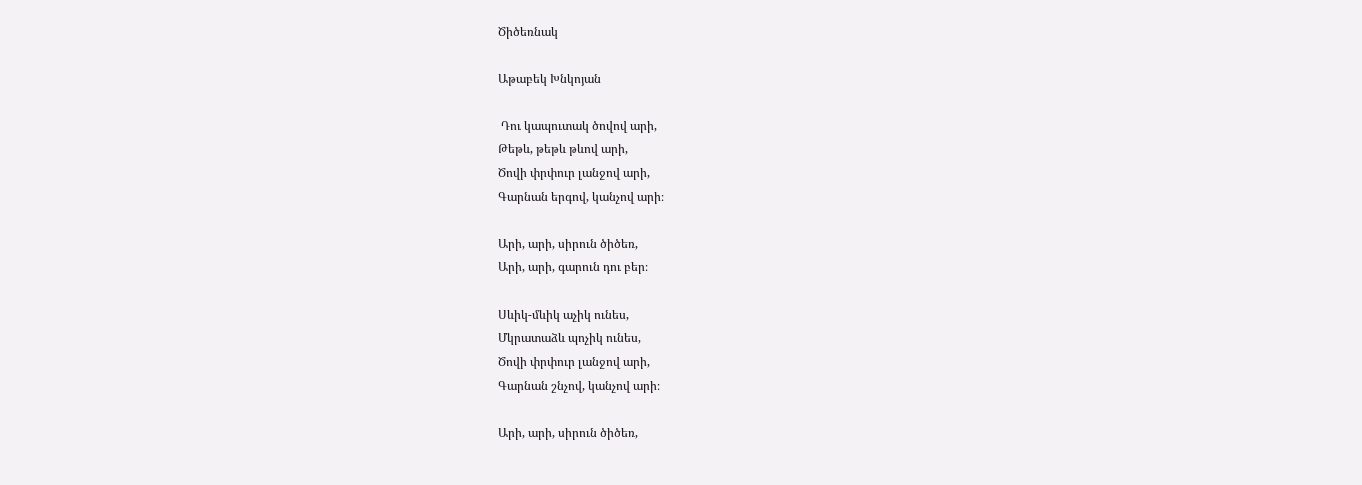Ծիծեռնակ

Աթաբեկ Խնկոյան

 Դու կապուտակ ծովով արի,
Թեթև, թեթև թևով արի,
Ծովի փրփուր լանջով արի,
Գարնան երգով, կանչով արի։

Արի, արի, սիրուն ծիծեռ,
Արի, արի, գարուն դու բեր։

Սևիկ-մևիկ աչիկ ունես,
Մկրատաձև պոչիկ ունես,
Ծովի փրփուր լանջով արի,
Գարնան շնչով, կանչով արի։

Արի, արի, սիրուն ծիծեռ,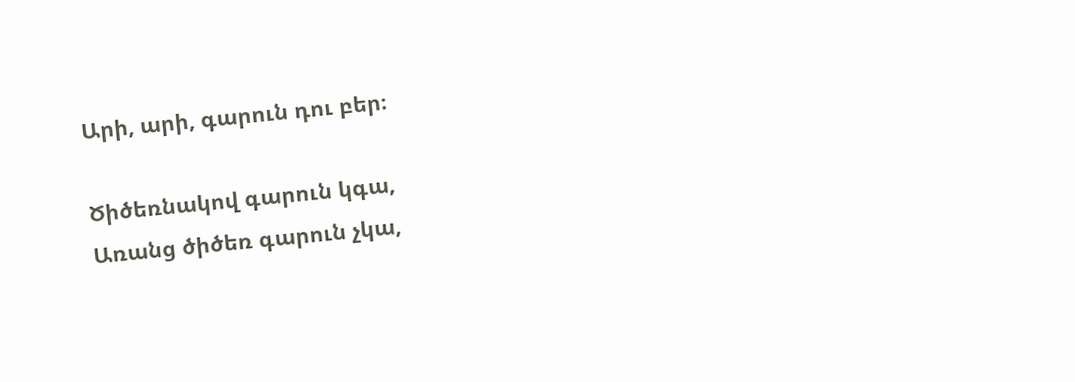Արի, արի, գարուն դու բեր։

Ծիծեռնակով գարուն կգա,
Առանց ծիծեռ գարուն չկա,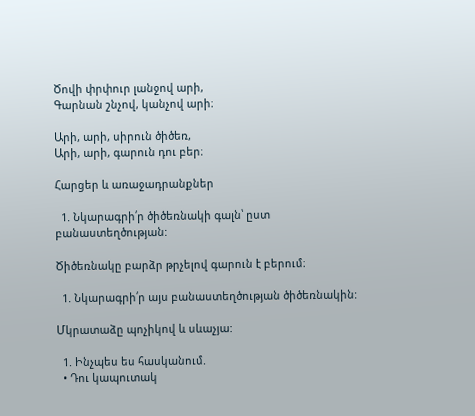Ծովի փրփուր լանջով արի,
Գարնան շնչով, կանչով արի։

Արի, արի, սիրուն ծիծեռ,
Արի, արի, գարուն դու բեր։

Հարցեր և առաջադրանքներ

  1. Նկարագրի՛ր ծիծեռնակի գալն՝ ըստ բանաստեղծության:

Ծիծեռնակը բարձր թրչելով գարուն է բերում։

  1. Նկարագրի՛ր այս բանաստեղծության ծիծեռնակին:

Մկրատաձը պոչիկով և սևաչյա:

  1. Ինչպես ես հասկանում.
  • Դու կապուտակ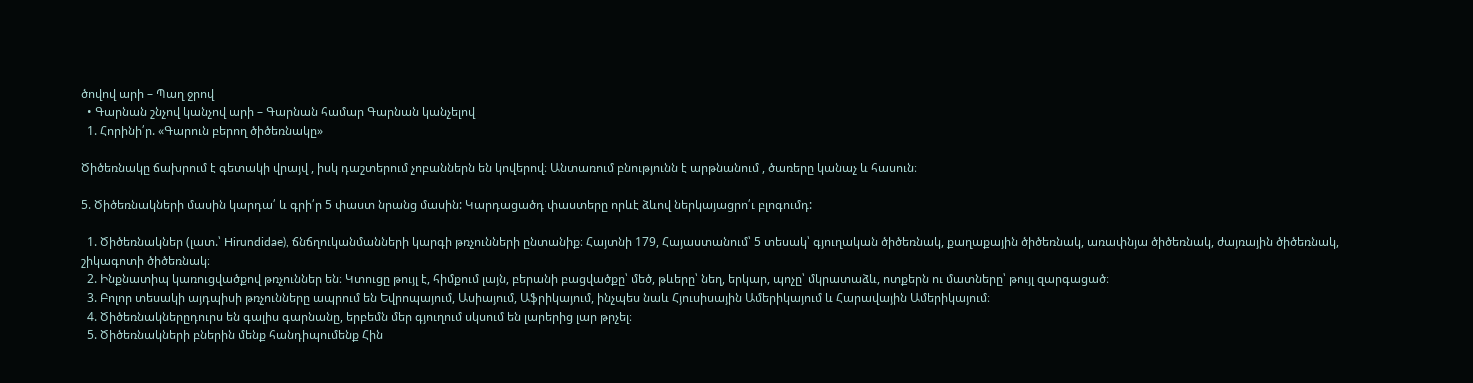ծովով արի – Պաղ ջրով
  • Գարնան շնչով կանչով արի – Գարնան համար Գարնան կանչելով
  1. Հորինի՛ր. «Գարուն բերող ծիծեռնակը»

Ծիծեռնակը ճախրում է գետակի վրայվ , իսկ դաշտերում չոբաններն են կովերով։ Անտառում բնությունն է արթնանում , ծառերը կանաչ և հասուն։

5. Ծիծեռնակների մասին կարդա՛ և գրի՛ր 5 փաստ նրանց մասին: Կարդացածդ փաստերը որևէ ձևով ներկայացրո՛ւ բլոգումդ:

  1. Ծիծեռնակներ (լատ.՝ Hirundidae), ճնճղուկանմանների կարգի թռչունների ընտանիք։ Հայտնի 179, Հայաստանում՝ 5 տեսակ՝ գյուղական ծիծեռնակ, քաղաքային ծիծեռնակ, առափնյա ծիծեռնակ, ժայռային ծիծեռնակ, շիկագոտի ծիծեռնակ։
  2. Ինքնատիպ կառուցվածքով թռչուններ են։ Կտուցը թույլ է, հիմքում լայն, բերանի բացվածքը՝ մեծ, թևերը՝ նեղ, երկար, պոչը՝ մկրատաձև, ոտքերն ու մատները՝ թույլ զարգացած։
  3. Բոլոր տեսակի այդպիսի թռչունները ապրում են Եվրոպայում, Ասիայում, Աֆրիկայում, ինչպես նաև Հյուսիսային Ամերիկայում և Հարավային Ամերիկայում։
  4. Ծիծեռնակներըդուրս են գալիս գարնանը, երբեմն մեր գյուղում սկսում են լարերից լար թրչել։
  5. Ծիծեռնակների բներին մենք հանդիպումենք Հին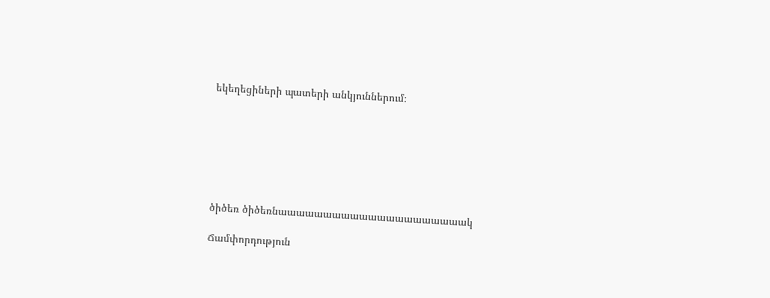եկեղեցիների պատերի անկյուններում։







ծիծեռ ծիծեռնաաաաաաաաաաաաաաաաաաաաակ

Ճամփորդություն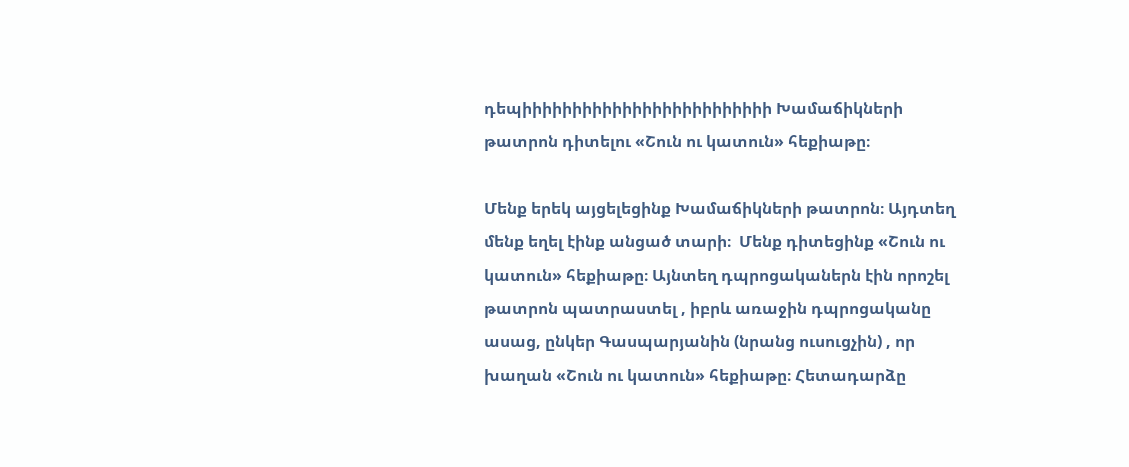դեպիիիիիիիիիիիիիիիիիիիիիիիիի Խամաճիկների թատրոն դիտելու «Շուն ու կատուն» հեքիաթը։

Մենք երեկ այցելեցինք Խամաճիկների թատրոն։ Այդտեղ մենք եղել էինք անցած տարի։  Մենք դիտեցինք «Շուն ու կատուն» հեքիաթը։ Այնտեղ դպրոցականերն էին որոշել թատրոն պատրաստել , իբրև առաջին դպրոցականը ասաց, ընկեր Գասպարյանին (նրանց ուսուցչին) , որ խաղան «Շուն ու կատուն» հեքիաթը։ Հետադարձը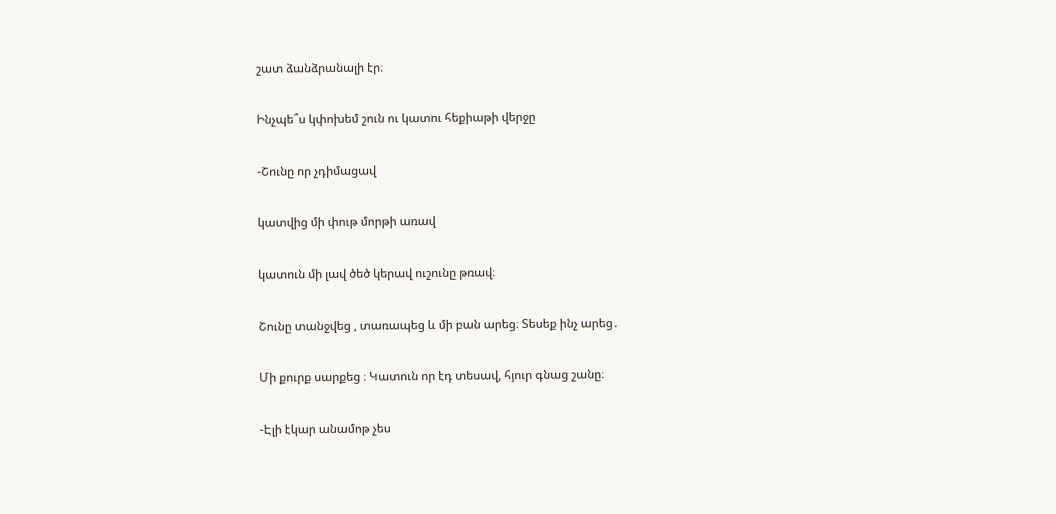շատ ձանձրանալի էր։

Ինչպե՞ս կփոխեմ շուն ու կատու հեքիաթի վերջը

-Շունը որ չդիմացավ

կատվից մի փութ մորթի առավ

կատուն մի լավ ծեծ կերավ ուշունը թռավ։

Շունը տանջվեց , տառապեց և մի բան արեց։ Տեսեք ինչ արեց․

Մի քուրք սարքեց ։ Կատուն որ էդ տեսավ, հյուր գնաց շանը։

-Էլի էկար անամոթ չես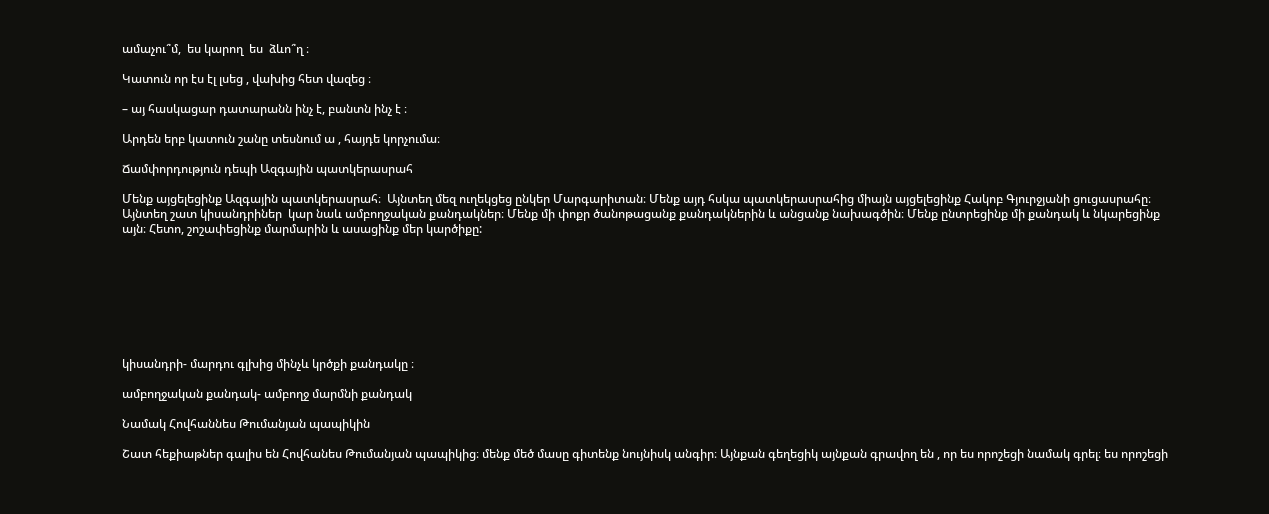ամաչու՞մ,  ես կարող  ես  ձևո՞ղ ։

Կատուն որ էս էլ լսեց , վախից հետ վազեց ։

– այ հասկացար դատարանն ինչ է, բանտն ինչ է ։

Արդեն երբ կատուն շանը տեսնում ա , հայդե կորչումա։

Ճամփորդություն դեպի Ազգային պատկերասրահ

Մենք այցելեցինք Ազգային պատկերասրահ։  Այնտեղ մեզ ուղեկցեց ընկեր Մարգարիտան։ Մենք այդ հսկա պատկերասրահից միայն այցելեցինք Հակոբ Գյուրջյանի ցուցասրահը։ Այնտեղ շատ կիսանդրիներ  կար նաև ամբողջական քանդակներ։ Մենք մի փոքր ծանոթացանք քանդակներին և անցանք նախագծին։ Մենք ընտրեցինք մի քանդակ և նկարեցինք այն։ Հետո, շոշափեցինք մարմարին և ասացինք մեր կարծիքը:








կիսանդրի- մարդու գլխից մինչև կրծքի քանդակը ։

ամբողջական քանդակ- ամբողջ մարմնի քանդակ

Նամակ Հովհաննես Թումանյան պապիկին

Շատ հեքիաթներ գալիս են Հովհանես Թումանյան պապիկից։ մենք մեծ մասը գիտենք նույնիսկ անգիր։ Այնքան գեղեցիկ այնքան գրավող են , որ ես որոշեցի նամակ գրել։ ես որոշեցի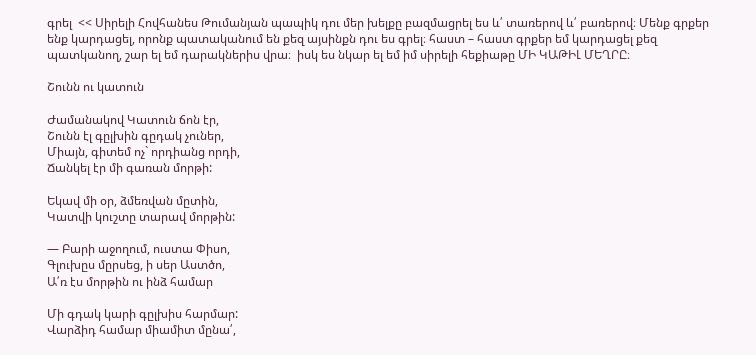գրել  << Սիրելի Հովհանես Թումանյան պապիկ դու մեր խելքը բազմացրել ես և՛ տառերով և՛ բառերով։ Մենք գրքեր ենք կարդացել, որոնք պատականում են քեզ այսինքն դու ես գրել։ հաստ – հաստ գրքեր եմ կարդացել քեզ պատկանող, շար ել եմ դարակներիս վրա։  իսկ ես նկար ել եմ իմ սիրելի հեքիաթը ՄԻ ԿԱԹԻԼ ՄԵՂՐԸ։

Շունն ու կատուն

Ժամանակով Կատուն ճոն էր,
Շունն էլ գըլխին գըդակ չուներ,
Միայն, գիտեմ ոչ` որդիանց որդի,
Ճանկել էր մի գառան մորթի:

Եկավ մի օր, ձմեռվան մըտին,
Կատվի կուշտը տարավ մորթին:

— Բարի աջողում, ուստա Փիսո,
Գլուխըս մըրսեց, ի սեր Աստծո,
Ա՛ռ էս մորթին ու ինձ համար

Մի գդակ կարի գըլխիս հարմար:
Վարձիդ համար միամիտ մընա՛,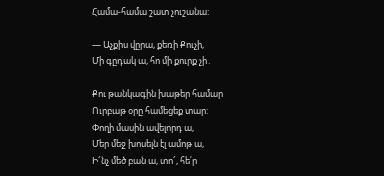Համա-համա շատ չուշանա:

— Աչքիս վըրա, քեռի Քուչի,
Մի գըդակ ա, հո մի քուրք չի․

Քու թանկագին խաթեր համար
Ուրբաթ օրը համեցեք տար:
Փողի մասին ավելորդ ա,
Մեր մեջ խոսելն էլ ամոթ ա,
Ի՜նչ մեծ բան ա, տո՜, հե՛ր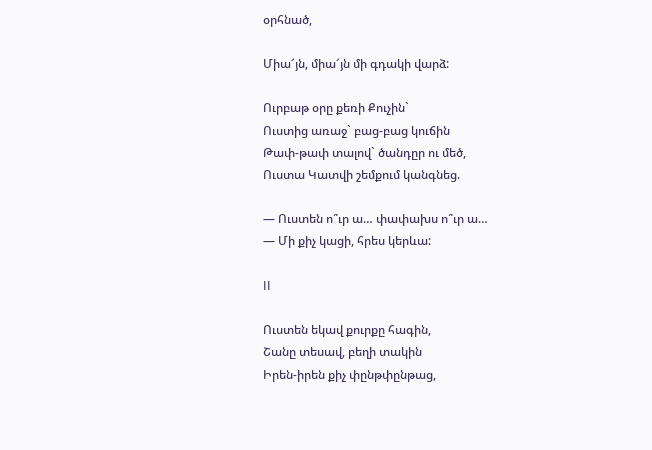օրհնած,

Միա՜յն, միա՜յն մի գդակի վարձ:

Ուրբաթ օրը քեռի Քուչին`
Ուստից առաջ` բաց-բաց կուճին
Թափ-թափ տալով` ծանդըր ու մեծ,
Ուստա Կատվի շեմքում կանգնեց.

— Ուստեն ո՞ւր ա… փափախս ո՞ւր ա…
— Մի քիչ կացի, հրես կերևա:

II

Ուստեն եկավ քուրքը հագին,
Շանը տեսավ, բեղի տակին
Իրեն-իրեն քիչ փընթփընթաց,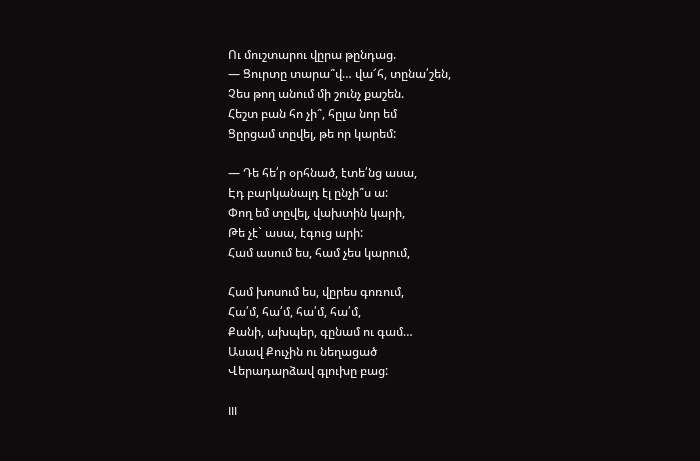Ու մուշտարու վըրա թընդաց.
— Ցուրտը տարա՞վ… վա՜հ, տընա՛շեն,
Չես թող անում մի շունչ քաշեն.
Հեշտ բան հո չի՞, հըլա նոր եմ
Ցըրցամ տըվել, թե որ կարեմ:

— Դե հե՛ր օրհնած, էտե՛նց ասա,
Էդ բարկանալդ էլ ընչի՞ս ա:
Փող եմ տըվել, վախտին կարի,
Թե չէ` ասա, էգուց արի:
Համ ասում ես, համ չես կարում,

Համ խոսում ես, վըրես գոռում,
Հա՛մ, հա՛մ, հա՛մ, հա՛մ,
Քանի, ախպեր, գընամ ու գամ…
Ասավ Քուչին ու նեղացած
Վերադարձավ գլուխը բաց:

III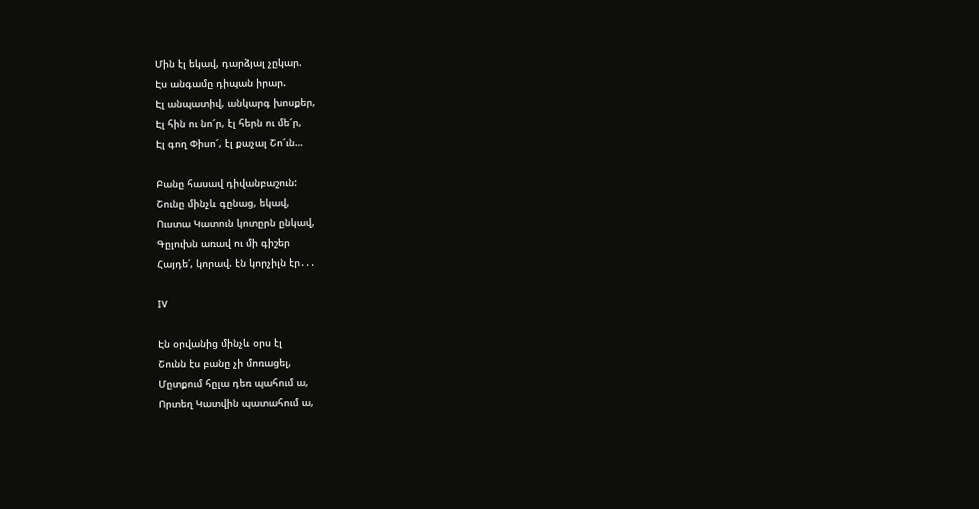Մին էլ եկավ, դարձյալ չըկար.
Էս անգամը դիպան իրար.
Էլ անպատիվ, անկարգ խոսքեր,
Էլ հին ու նո՜ր, էլ հերն ու մե՜ր,
Էլ գող Փիսո՜, էլ քաչալ Շո՜ւն…

Բանը հասավ դիվանբաշուն:
Շունը մինչև գընաց, եկավ,
Ուստա Կատուն կոտըրն ընկավ,
Գըլուխն առավ ու մի գիշեր
Հայդե՛, կորավ. էն կորչիլն էր․․․

IV

Էն օրվանից մինչև օրս էլ
Շունն էս բանը չի մոռացել,
Մըտքում հըլա դեռ պահում ա,
Որտեղ Կատվին պատահում ա,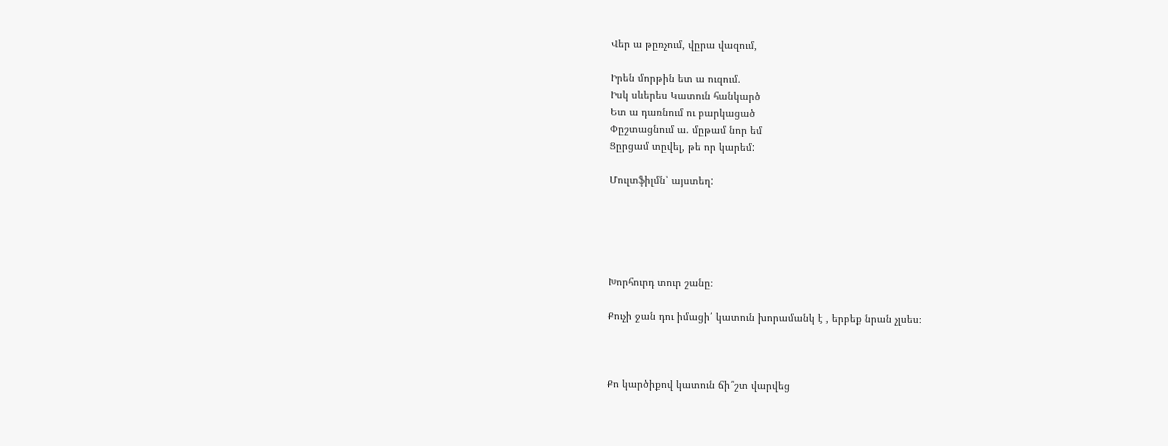Վեր ա թըռչում, վըրա վազում,

Իրեն մորթին ետ ա ուզում.
Իսկ սևերես Կատուն հանկարծ
Ետ ա դառնում ու բարկացած
Փըշտացնում ա. մըթամ նոր եմ
Ցըրցամ տըվել, թե որ կարեմ:

Մուլտֆիլմն՝ այստեղ:





Խորհուրդ տուր շանը։

Քուչի ջան դու իմացի՛ կատուն խորամանկ է , երբեք նրան չլսես։



Քո կարծիքով կատուն ճի՞շտ վարվեց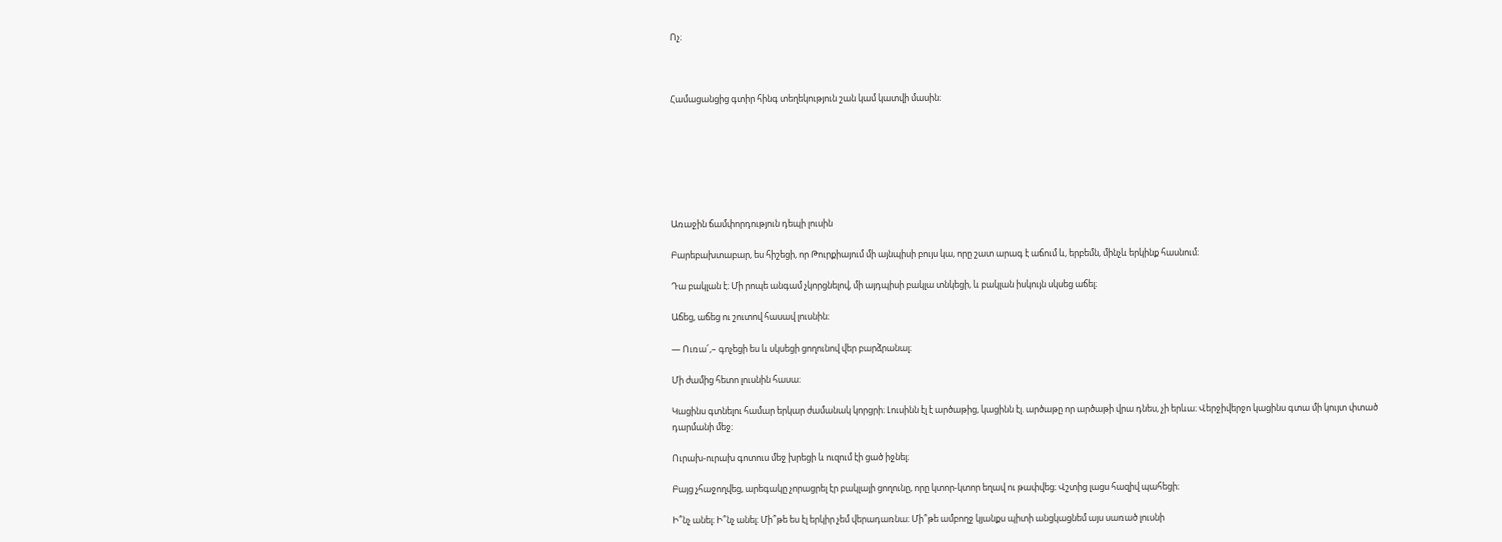Ոչ։



Համացանցից գտիր հինգ տեղեկություն շան կամ կատվի մասին։







Առաջին ճամփորդություն դեպի լուսին

Բարեբախտաբար, ես հիշեցի, որ Թուրքիայում մի այնպիսի բույս կա, որը շատ արագ է աճում և, երբեմն, մինչև երկինք հասնում։

Դա բակլան է։ Մի րոպե անգամ չկորցնելով, մի այդպիսի բակլա տնկեցի, և բակլան իսկույն սկսեց աճել։

Աճեց, աճեց ու շուտով հասավ լուսնին։

― Ուռա՜,– գոչեցի ես և սկսեցի ցողունով վեր բարձրանալ։

Մի ժամից հետո լուսնին հասա։

Կացինս գտնելու համար երկար ժամանակ կորցրի։ Լուսինն էլ է արծաթից, կացինն էլ. արծաթը որ արծաթի վրա դնես, չի երևա։ Վերջիվերջո կացինս գտա մի կույտ փտած դարմանի մեջ։

Ուրախ-ուրախ գոտուս մեջ խրեցի և ուզում էի ցած իջնել։

Բայց չհաջողվեց, արեգակը չորացրել էր բակլայի ցողունը, որը կտոր-կտոր եղավ ու թափվեց։ Վշտից լացս հազիվ պահեցի։

Ի՞նչ անել։ Ի՞նչ անել։ Մի՞թե ես էլ երկիր չեմ վերադառնա։ Մի՞թե ամբողջ կյանքս պիտի անցկացնեմ այս սառած լուսնի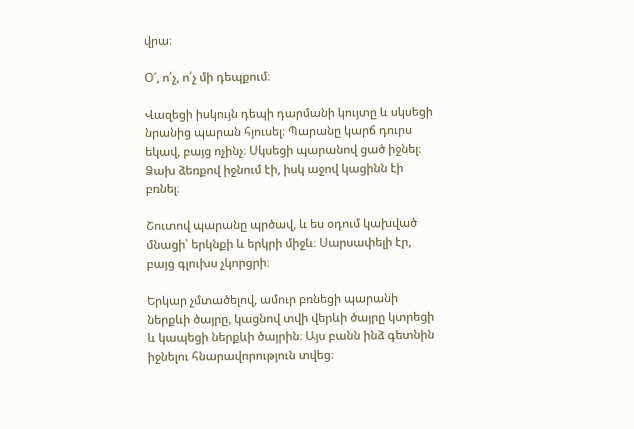վրա։

Օ՜, ո՛չ, ո՛չ մի դեպքում։

Վազեցի իսկույն դեպի դարմանի կույտը և սկսեցի նրանից պարան հյուսել։ Պարանը կարճ դուրս եկավ, բայց ոչինչ։ Սկսեցի պարանով ցած իջնել։ Ձախ ձեռքով իջնում էի, իսկ աջով կացինն էի բռնել։

Շուտով պարանը պրծավ, և ես օդում կախված մնացի՝ երկնքի և երկրի միջև։ Սարսափելի էր, բայց գլուխս չկորցրի։

Երկար չմտածելով, ամուր բռնեցի պարանի ներքևի ծայրը, կացնով տվի վերևի ծայրը կտրեցի և կապեցի ներքևի ծայրին։ Այս բանն ինձ գետնին իջնելու հնարավորություն տվեց։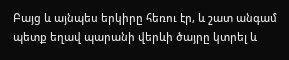Բայց և այնպես երկիրը հեռու էր, և շատ անգամ պետք եղավ պարանի վերևի ծայրը կտրել և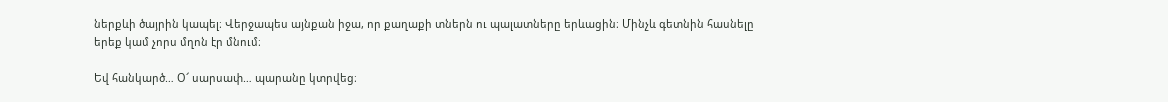ներքևի ծայրին կապել։ Վերջապես այնքան իջա, որ քաղաքի տներն ու պալատները երևացին։ Մինչև գետնին հասնելը երեք կամ չորս մղոն էր մնում։

Եվ հանկարծ… Օ՜ սարսափ… պարանը կտրվեց։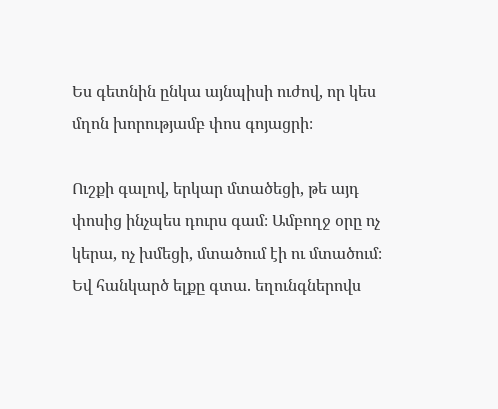Ես գետնին ընկա այնպիսի ուժով, որ կես մղոն խորությամբ փոս գոյացրի։

Ուշքի գալով, երկար մտածեցի, թե այդ փոսից ինչպես դուրս գամ։ Ամբողջ օրը ոչ կերա, ոչ խմեցի, մտածում էի ու մտածում։ Եվ հանկարծ ելքը գտա. եղունգներովս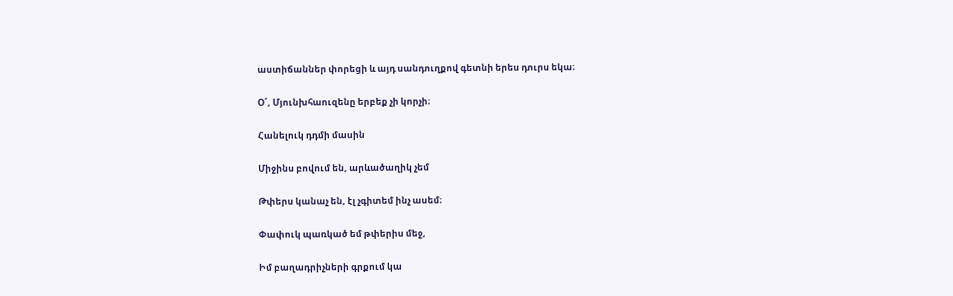աստիճաններ փորեցի և այդ սանդուղքով գետնի երես դուրս եկա։

Օ՜, Մյունխհաուզենը երբեք չի կորչի։

Հանելուկ դդմի մասին

Միջինս բովում են, արևածաղիկ չեմ

Թփերս կանաչ են, էլ չգիտեմ ինչ ասեմ։

Փափուկ պառկած եմ թփերիս մեջ,

Իմ բաղադրիչների գրքում կա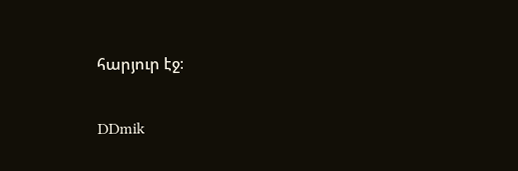հարյուր էջ։

DDmik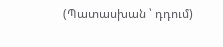(Պատասխան ՝ դդում)